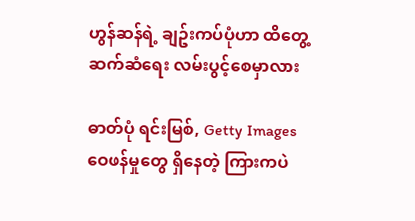ဟွန်ဆန်ရဲ့ ချဥ်းကပ်ပုံဟာ ထိတွေ့ဆက်ဆံရေး လမ်းပွင့်စေမှာလား

ဓာတ်ပုံ ရင်းမြစ်, Getty Images
ဝေဖန်မှုတွေ ရှိနေတဲ့ ကြားကပဲ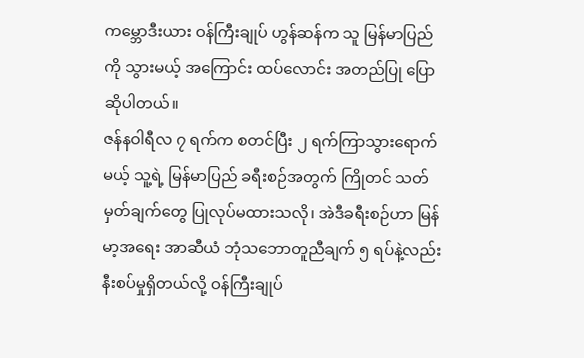ကမ္ဘောဒီးယား ဝန်ကြီးချုပ် ဟွန်ဆန်က သူ မြန်မာပြည်ကို သွားမယ့် အကြောင်း ထပ်လောင်း အတည်ပြု ပြောဆိုပါတယ်။
ဇန်နဝါရီလ ၇ ရက်က စတင်ပြီး ၂ ရက်ကြာသွားရောက်မယ့် သူ့ရဲ့ မြန်မာပြည် ခရီးစဉ်အတွက် ကြိုတင် သတ်မှတ်ချက်တွေ ပြုလုပ်မထားသလို၊ အဲဒီခရီးစဉ်ဟာ မြန်မာ့အရေး အာဆီယံ ဘုံသဘောတူညီချက် ၅ ရပ်နဲ့လည်း နီးစပ်မှုရှိတယ်လို့ ဝန်ကြီးချုပ်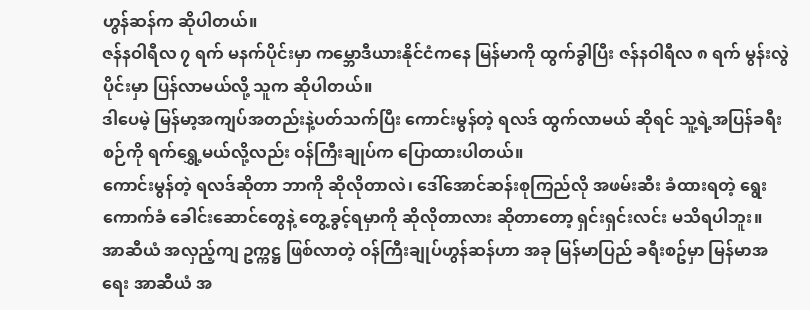ဟွန်ဆန်က ဆိုပါတယ်။
ဇန်နဝါရီလ ၇ ရက် မနက်ပိုင်းမှာ ကမ္ဘောဒီယားနိုင်ငံကနေ မြန်မာကို ထွက်ခွါပြီး ဇန်နဝါရီလ ၈ ရက် မွန်းလွဲပိုင်းမှာ ပြန်လာမယ်လို့ သူက ဆိုပါတယ်။
ဒါပေမဲ့ မြန်မာ့အကျပ်အတည်းနဲ့ပတ်သက်ပြီး ကောင်းမွန်တဲ့ ရလဒ် ထွက်လာမယ် ဆိုရင် သူ့ရဲ့အပြန်ခရီးစဉ်ကို ရက်ရွှေ့မယ်လို့လည်း ဝန်ကြီးချုပ်က ပြောထားပါတယ်။
ကောင်းမွန်တဲ့ ရလဒ်ဆိုတာ ဘာကို ဆိုလိုတာလဲ၊ ဒေါ်အောင်ဆန်းစုကြည်လို အဖမ်းဆီး ခံထားရတဲ့ ရွေးကောက်ခံ ခေါင်းဆောင်တွေနဲ့ တွေ့ခွင့်ရမှာကို ဆိုလိုတာလား ဆိုတာတော့ ရှင်းရှင်းလင်း မသိရပါဘူး။
အာဆီယံ အလှည့်ကျ ဥက္ကဋ္ဌ ဖြစ်လာတဲ့ ဝန်ကြီးချုပ်ဟွန်ဆန်ဟာ အခု မြန်မာပြည် ခရီးစဥ်မှာ မြန်မာအရေး အာဆီယံ အ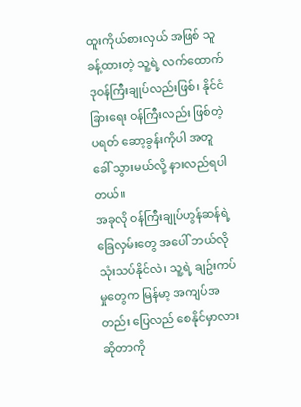ထူးကိုယ်စားလှယ် အဖြစ် သူခန့်ထားတဲ့ သူ့ရဲ့ လက်ထောက် ဒုဝန်ကြီးချုပ်လည်းဖြစ်၊ နိုင်ငံခြားရေး ဝန်ကြီးလည်း ဖြစ်တဲ့ ပရတ် ဆော့ခွန်းကိုပါ အတူ ခေါ် သွားမယ်လို့ နားလည်ရပါတယ်။
အခုလို ဝန်ကြီးချုပ်ဟွန်ဆန်ရဲ့ ခြေလှမ်းတွေ အပေါ် ဘယ်လို သုံးသပ်နိုင်လဲ၊ သူ့ရဲ့ ချဥ်းကပ်မှုတွေက မြန်မာ့ အကျပ်အတည်း ပြေလည် စေနိုင်မှာလား ဆိုတာကို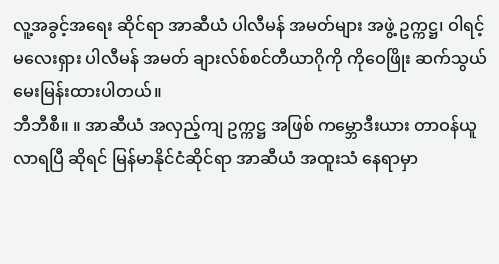လူ့အခွင့်အရေး ဆိုင်ရာ အာဆီယံ ပါလီမန် အမတ်များ အဖွဲ့ ဥက္ကဋ္ဌ၊ ဝါရင့် မလေးရှား ပါလီမန် အမတ် ချားလ်စ်စင်တီယာဂိုကို ကိုဝေဖြိုး ဆက်သွယ် မေးမြန်းထားပါတယ်။
ဘီဘီစီ။ ။ အာဆီယံ အလှည့်ကျ ဥက္ကဋ္ဌ အဖြစ် ကမ္ဘောဒီးယား တာဝန်ယူလာရပြီ ဆိုရင် မြန်မာနိုင်ငံဆိုင်ရာ အာဆီယံ အထူးသံ နေရာမှာ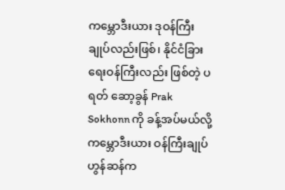ကမ္ဘောဒီးယား ဒုဝန်ကြီးချုပ်လည်းဖြစ်၊ နိုင်ငံခြားရေးဝန်ကြီးလည်း ဖြစ်တဲ့ ပရတ် ဆော့ခွန် Prak Sokhonn ကို ခန့်အပ်မယ်လို့ ကမ္ဘောဒီးယား ဝန်ကြီးချုပ် ဟွန်ဆန်က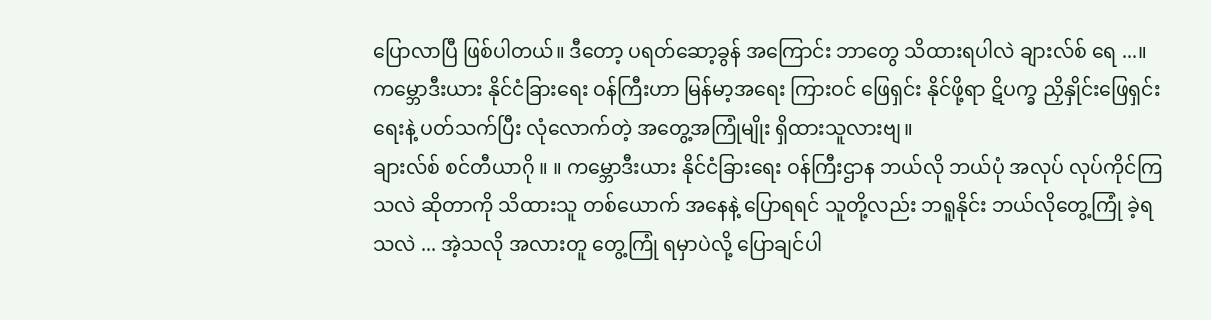ပြောလာပြီ ဖြစ်ပါတယ်။ ဒီတော့ ပရတ်ဆော့ခွန် အကြောင်း ဘာတွေ သိထားရပါလဲ ချားလ်စ် ရေ ...။ ကမ္ဘောဒီးယား နိုင်ငံခြားရေး ဝန်ကြီးဟာ မြန်မာ့အရေး ကြားဝင် ဖြေရှင်း နိုင်ဖို့ရာ ဋိပက္ခ ညှိနှိုင်းဖြေရှင်းရေးနဲ့ ပတ်သက်ပြီး လုံလောက်တဲ့ အတွေ့အကြုံမျိုး ရှိထားသူလားဗျ။
ချားလ်စ် စင်တီယာဂို ။ ။ ကမ္ဘောဒီးယား နိုင်ငံခြားရေး ဝန်ကြီးဌာန ဘယ်လို ဘယ်ပုံ အလုပ် လုပ်ကိုင်ကြသလဲ ဆိုတာကို သိထားသူ တစ်ယောက် အနေနဲ့ ပြောရရင် သူတို့လည်း ဘရူနိုင်း ဘယ်လိုတွေ့ကြုံ ခဲ့ရသလဲ ... အဲ့သလို အလားတူ တွေ့ကြုံ ရမှာပဲလို့ ပြောချင်ပါ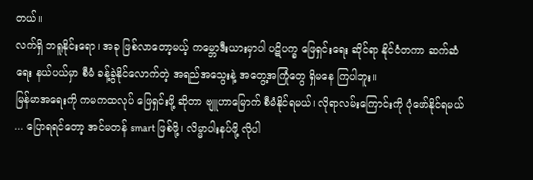တယ်။
လက်ရှိ ဘရူနိုင်းရော၊ အခု ဖြစ်လာတော့မယ့် ကမ္ဘောဒီးယားမှာပါ ပဋိပက္ခ ဖြေရှင်းရေး ဆိုင်ရာ နိုင်ငံတကာ ဆက်ဆံရေး နယ်ပယ်မှာ စီမံ ခန့်ခွဲနိုင်လောက်တဲ့ အရည်အသွေးနဲ့ အတွေ့အကြုံတွေ ရှိမနေ ကြပါဘူး။
မြန်မာအရေးကို ကမကထလုပ် ဖြေရှင်းဖို့ ဆိုတာ ဗျူဟာမြောက် စီမံနိုင်ရမယ်၊ လိုရာလမ်းကြောင်းကို ပုံဖော်နိုင်ရမယ် ... ပြောရရင်တော့ အင်မတန် smart ဖြစ်ဖို့၊ လိမ္မာပါးနပ်ဖို့ လိုပါ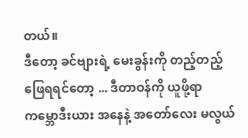တယ်။
ဒီတော့ ခင်ဗျားရဲ့ မေးခွန်းကို တည့်တည့် ဖြေရရင်တော့ ... ဒီတာဝန်ကို ယူဖို့ရာ ကမ္ဘောဒီးယား အနေနဲ့ အတော်လေး မလွယ်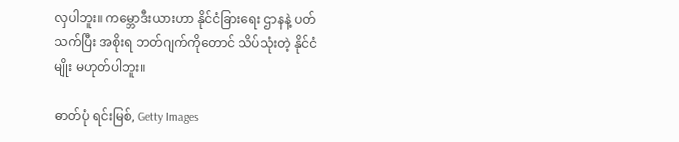လှပါဘူး။ ကမ္ဘောဒီးယားဟာ နိုင်ငံခြားရေး ဌာနနဲ့ ပတ်သက်ပြီး အစိုးရ ဘတ်ဂျက်ကိုတောင် သိပ်သုံးတဲ့ နိုင်ငံမျိုး မဟုတ်ပါဘူး။

ဓာတ်ပုံ ရင်းမြစ်, Getty Images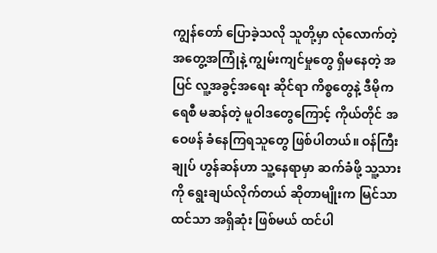ကျွန်တော် ပြောခဲ့သလို သူတို့မှာ လုံလောက်တဲ့ အတွေ့အကြုံနဲ့ ကျွမ်းကျင်မှုတွေ ရှိမနေတဲ့ အပြင် လူ့အခွင့်အရေး ဆိုင်ရာ ကိစ္စတွေနဲ့ ဒီမိုကရေစီ မဆန်တဲ့ မူဝါဒတွေကြောင့် ကိုယ်တိုင် အဝေဖန် ခံနေကြရသူတွေ ဖြစ်ပါတယ်။ ဝန်ကြီးချုပ် ဟွန်ဆန်ဟာ သူ့နေရာမှာ ဆက်ခံဖို့ သူ့သားကို ရွေးချယ်လိုက်တယ် ဆိုတာမျိုးက မြင်သာထင်သာ အရှိဆုံး ဖြစ်မယ် ထင်ပါ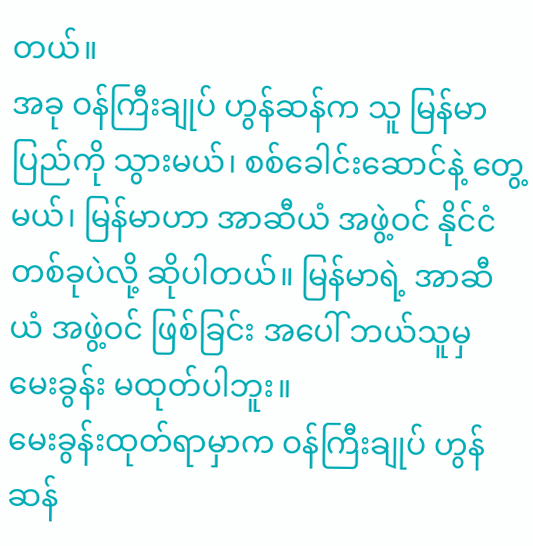တယ်။
အခု ဝန်ကြီးချုပ် ဟွန်ဆန်က သူ မြန်မာပြည်ကို သွားမယ်၊ စစ်ခေါင်းဆောင်နဲ့ တွေ့မယ်၊ မြန်မာဟာ အာဆီယံ အဖွဲ့ဝင် နိုင်ငံတစ်ခုပဲလို့ ဆိုပါတယ်။ မြန်မာရဲ့ အာဆီယံ အဖွဲ့ဝင် ဖြစ်ခြင်း အပေါ် ဘယ်သူမှ မေးခွန်း မထုတ်ပါဘူး။
မေးခွန်းထုတ်ရာမှာက ဝန်ကြီးချုပ် ဟွန်ဆန်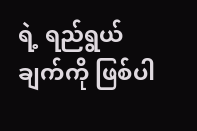ရဲ့ ရည်ရွယ်ချက်ကို ဖြစ်ပါ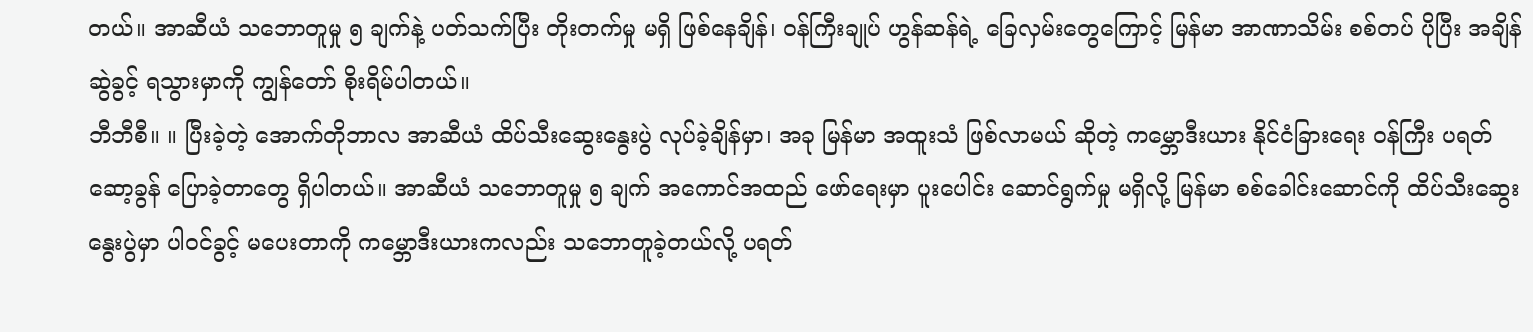တယ်။ အာဆီယံ သဘောတူမှု ၅ ချက်နဲ့ ပတ်သက်ပြီး တိုးတက်မှု မရှိ ဖြစ်နေချိန်၊ ဝန်ကြီးချုပ် ဟွန်ဆန်ရဲ့ ခြေလှမ်းတွေကြောင့် မြန်မာ အာဏာသိမ်း စစ်တပ် ပိုပြီး အချိန်ဆွဲခွင့် ရသွားမှာကို ကျွန်တော် စိုးရိမ်ပါတယ်။
ဘီဘီစီ။ ။ ပြီးခဲ့တဲ့ အောက်တိုဘာလ အာဆီယံ ထိပ်သီးဆွေးနွေးပွဲ လုပ်ခဲ့ချိန်မှာ၊ အခု မြန်မာ အထူးသံ ဖြစ်လာမယ် ဆိုတဲ့ ကမ္ဘောဒီးယား နိုင်ငံခြားရေး ဝန်ကြီး ပရတ် ဆော့ခွန် ပြောခဲ့တာတွေ ရှိပါတယ်။ အာဆီယံ သဘောတူမှု ၅ ချက် အကောင်အထည် ဖော်ရေးမှာ ပူးပေါင်း ဆောင်ရွက်မှု မရှိလို့ မြန်မာ စစ်ခေါင်းဆောင်ကို ထိပ်သီးဆွေးနွေးပွဲမှာ ပါဝင်ခွင့် မပေးတာကို ကမ္ဘောဒီးယားကလည်း သဘောတူခဲ့တယ်လို့ ပရတ်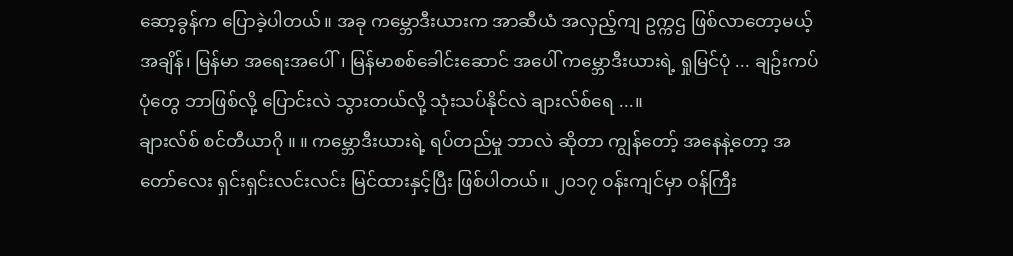ဆော့ခွန်က ပြောခဲ့ပါတယ်။ အခု ကမ္ဘောဒီးယားက အာဆီယံ အလှည့်ကျ ဥက္ကဌ ဖြစ်လာတော့မယ့် အချိန်၊ မြန်မာ အရေးအပေါ်၊ မြန်မာစစ်ခေါင်းဆောင် အပေါ် ကမ္ဘောဒီးယားရဲ့ ရှုမြင်ပုံ ... ချဥ်းကပ်ပုံတွေ ဘာဖြစ်လို့ ပြောင်းလဲ သွားတယ်လို့ သုံးသပ်နိုင်လဲ ချားလ်စ်ရေ ...။
ချားလ်စ် စင်တီယာဂို ။ ။ ကမ္ဘောဒီးယားရဲ့ ရပ်တည်မှု ဘာလဲ ဆိုတာ ကျွန်တော့် အနေနဲ့တော့ အတော်လေး ရှင်းရှင်းလင်းလင်း မြင်ထားနှင့်ပြီး ဖြစ်ပါတယ်။ ၂၀၁၇ ဝန်းကျင်မှာ ဝန်ကြီး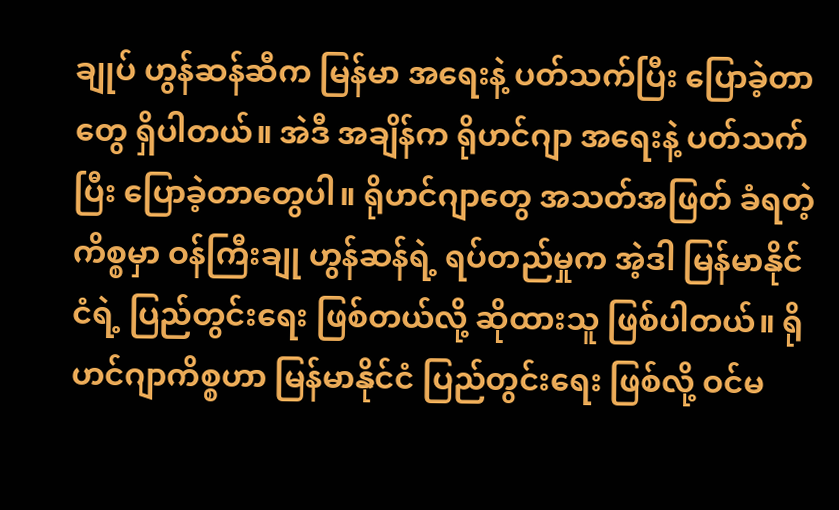ချုပ် ဟွန်ဆန်ဆီက မြန်မာ အရေးနဲ့ ပတ်သက်ပြီး ပြောခဲ့တာတွေ ရှိပါတယ်။ အဲဒီ အချိန်က ရိုဟင်ဂျာ အရေးနဲ့ ပတ်သက်ပြီး ပြောခဲ့တာတွေပါ။ ရိုဟင်ဂျာတွေ အသတ်အဖြတ် ခံရတဲ့ ကိစ္စမှာ ဝန်ကြီးချု ဟွန်ဆန်ရဲ့ ရပ်တည်မှုက အဲ့ဒါ မြန်မာနိုင်ငံရဲ့ ပြည်တွင်းရေး ဖြစ်တယ်လို့ ဆိုထားသူ ဖြစ်ပါတယ်။ ရိုဟင်ဂျာကိစ္စဟာ မြန်မာနိုင်ငံ ပြည်တွင်းရေး ဖြစ်လို့ ဝင်မ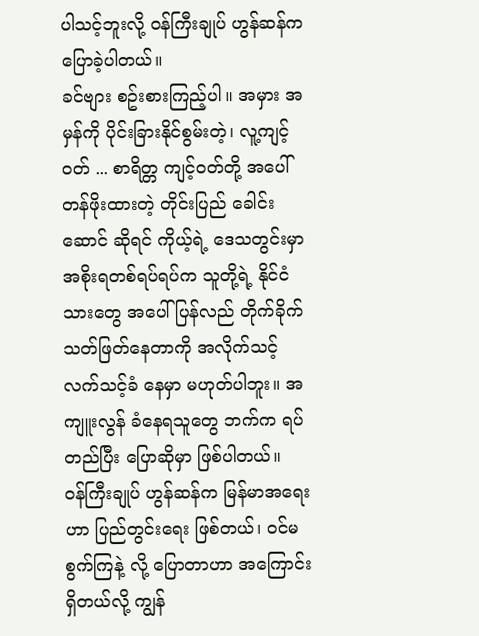ပါသင့်ဘူးလို့ ဝန်ကြီးချုပ် ဟွန်ဆန်က ပြောခဲ့ပါတယ်။
ခင်ဗျား စဥ်းစားကြည့်ပါ။ အမှား အမှန်ကို ပိုင်းခြားနိုင်စွမ်းတဲ့၊ လူ့ကျင့်ဝတ် ... စာရိတ္တ ကျင့်ဝတ်တို့ အပေါ် တန်ဖိုးထားတဲ့ တိုင်းပြည် ခေါင်းဆောင် ဆိုရင် ကိုယ့်ရဲ့ ဒေသတွင်းမှာ အစိုးရတစ်ရပ်ရပ်က သူတို့ရဲ့ နိုင်ငံသားတွေ အပေါ် ပြန်လည် တိုက်ခိုက် သတ်ဖြတ်နေတာကို အလိုက်သင့် လက်သင့်ခံ နေမှာ မဟုတ်ပါဘူး။ အကျူးလွန် ခံနေရသူတွေ ဘက်က ရပ်တည်ပြီး ပြောဆိုမှာ ဖြစ်ပါတယ်။
ဝန်ကြီးချုပ် ဟွန်ဆန်က မြန်မာအရေးဟာ ပြည်တွင်းရေး ဖြစ်တယ်၊ ဝင်မစွက်ကြနဲ့ လို့ ပြောတာဟာ အကြောင်းရှိတယ်လို့ ကျွန်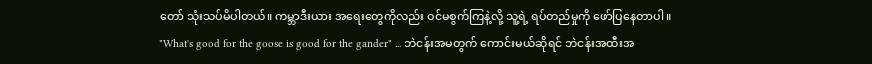တော် သုံးသပ်မိပါတယ်။ ကမ္ဘာဒီးယား အရေးတွေကိုလည်း ဝင်မစွက်ကြနဲ့လို့ သူ့ရဲ့ ရပ်တည်မှုကို ဖော်ပြနေတာပါ။
"What's good for the goose is good for the gander" ... ဘဲငန်းအမတွက် ကောင်းမယ်ဆိုရင် ဘဲငန်းအထီးအ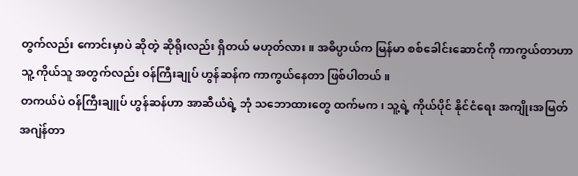တွက်လည်း ကောင်းမှာပဲ ဆိုတဲ့ ဆိုရိုးလည်း ရှိတယ် မဟုတ်လား။ အဓိပ္ပာယ်က မြန်မာ စစ်ခေါင်းဆောင်ကို ကာကွယ်တာဟာ သူ့ ကိုယ်သူ အတွက်လည်း ဝန်ကြီးချုပ် ဟွန်ဆန်က ကာကွယ်နေတာ ဖြစ်ပါတယ်။
တကယ်ပဲ ဝန်ကြီးချူပ် ဟွန်ဆန်ဟာ အာဆီယံရဲ့ ဘုံ သဘောထားတွေ ထက်မက၊ သူ့ရဲ့ ကိုယ်ပိုင် နိုင်ငံရေး အကျိုးအမြတ် အဂျဲန်တာ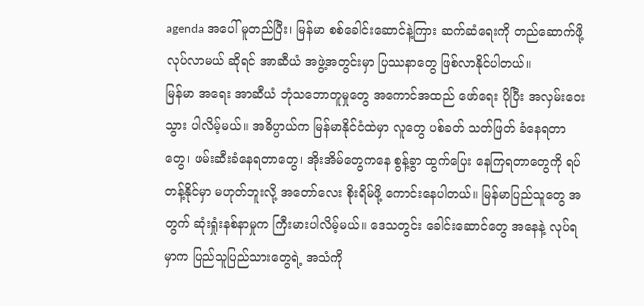agenda အပေါ် မူတည်ပြီး၊ မြန်မာ စစ်ခေါင်းဆောင်နဲ့ကြား ဆက်ဆံရေးကို တည်ဆောက်ဖို့ လုပ်လာမယ် ဆိုရင် အာဆီယံ အဖွဲ့အတွင်းမှာ ပြဿနာတွေ ဖြစ်လာနိုင်ပါတယ်။
မြန်မာ အရေး အာဆီယံ ဘုံသဘောတူမှုတွေ အကောင်အထည် ဖော်ရေး ပိုပြီး အလှမ်းဝေးသွား ပါလိမ့်မယ်။ အဓိပ္ပာယ်က မြန်မာနိုင်ငံထဲမှာ လူတွေ ပစ်ခတ် သတ်ဖြတ် ခံနေရတာတွေ၊ ဖမ်းဆီးခံနေရတာတွေ၊ အိုးအိမ်တွေကနေ စွန့်ခွာ ထွက်ပြေး နေကြရတာတွေကို ရပ်တန့်နိုင်မှာ မဟုတ်ဘူးလို့ အတော်လေး စိုးရိမ်ဖို့ ကောင်းနေပါတယ်။ မြန်မာပြည်သူတွေ အတွက် ဆုံးရှုံးနစ်နာမှုက ကြီးမားပါလိမ့်မယ်။ ဒေသတွင်း ခေါင်းဆောင်တွေ အနေနဲ့ လုပ်ရမှာက ပြည်သူပြည်သားတွေရဲ့ အသံကို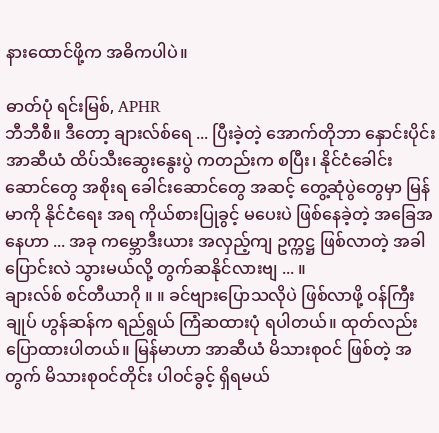နားထောင်ဖို့က အဓိကပါပဲ။

ဓာတ်ပုံ ရင်းမြစ်, APHR
ဘီဘီစီ။ ဒီတော့ ချားလ်စ်ရေ ... ပြီးခဲ့တဲ့ အောက်တိုဘာ နှောင်းပိုင်း အာဆီယံ ထိပ်သီးဆွေးနွေးပွဲ ကတည်းက စပြီး၊ နိုင်ငံခေါင်းဆောင်တွေ အစိုးရ ခေါင်းဆောင်တွေ အဆင့် တွေ့ဆုံပွဲတွေမှာ မြန်မာကို နိုင်ငံရေး အရ ကိုယ်စားပြုခွင့် မပေးပဲ ဖြစ်နေခဲ့တဲ့ အခြေအနေဟာ ... အခု ကမ္ဘောဒီးယား အလှည့်ကျ ဥက္ကဋ္ဌ ဖြစ်လာတဲ့ အခါ ပြောင်းလဲ သွားမယ်လို့ တွက်ဆနိုင်လားဗျ ... ။
ချားလ်စ် စင်တီယာဂို ။ ။ ခင်ဗျားပြောသလိုပဲ ဖြစ်လာဖို့ ဝန်ကြီးချုပ် ဟွန်ဆန်က ရည်ရွယ် ကြံဆထားပုံ ရပါတယ်။ ထုတ်လည်း ပြောထားပါတယ်။ မြန်မာဟာ အာဆီယံ မိသားစုဝင် ဖြစ်တဲ့ အတွက် မိသားစုဝင်တိုင်း ပါဝင်ခွင့် ရှိရမယ်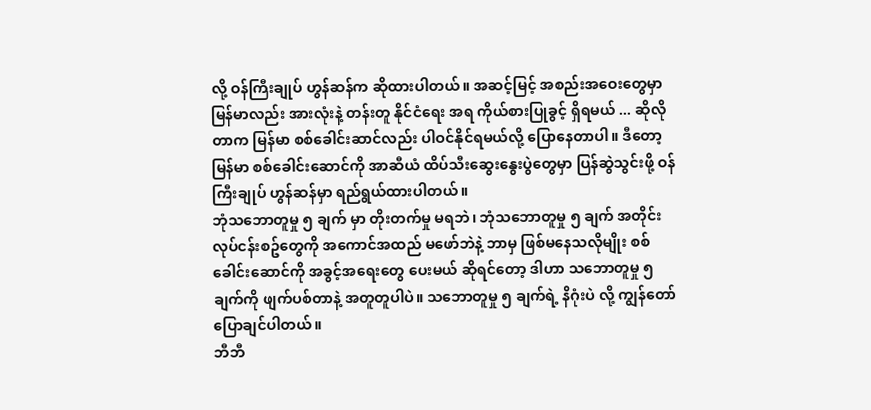လို့ ဝန်ကြီးချုပ် ဟွန်ဆန်က ဆိုထားပါတယ်။ အဆင့်မြင့် အစည်းအဝေးတွေမှာ မြန်မာလည်း အားလုံးနဲ့ တန်းတူ နိုင်ငံရေး အရ ကိုယ်စားပြုခွင့် ရှိရမယ် ... ဆိုလိုတာက မြန်မာ စစ်ခေါင်းဆာင်လည်း ပါဝင်နိုင်ရမယ်လို့ ပြောနေတာပါ။ ဒီတော့ မြန်မာ စစ်ခေါင်းဆောင်ကို အာဆီယံ ထိပ်သီးဆွေးနွေးပွဲတွေမှာ ပြန်ဆွဲသွင်းဖို့ ဝန်ကြီးချုပ် ဟွန်ဆန်မှာ ရည်ရွယ်ထားပါတယ်။
ဘုံသဘောတူမှု ၅ ချက် မှာ တိုးတက်မှု မရဘဲ၊ ဘုံသဘောတူမှု ၅ ချက် အတိုင်း လုပ်ငန်းစဥ်တွေကို အကောင်အထည် မဖော်ဘဲနဲ့ ဘာမှ ဖြစ်မနေသလိုမျိုး စစ်ခေါင်းဆောင်ကို အခွင့်အရေးတွေ ပေးမယ် ဆိုရင်တော့ ဒါဟာ သဘောတူမှု ၅ ချက်ကို ဖျက်ပစ်တာနဲ့ အတူတူပါပဲ။ သဘောတူမှု ၅ ချက်ရဲ့ နိဂုံးပဲ လို့ ကျွန်တော် ပြောချင်ပါတယ်။
ဘီဘီ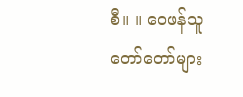စီ။ ။ ဝေဖန်သူတော်တော်များ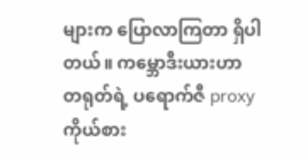များက ပြောလာကြတာ ရှိပါတယ်။ ကမ္ဘောဒီးယားဟာ တရုတ်ရဲ့ ပရောက်ဇီ proxy ကိုယ်စား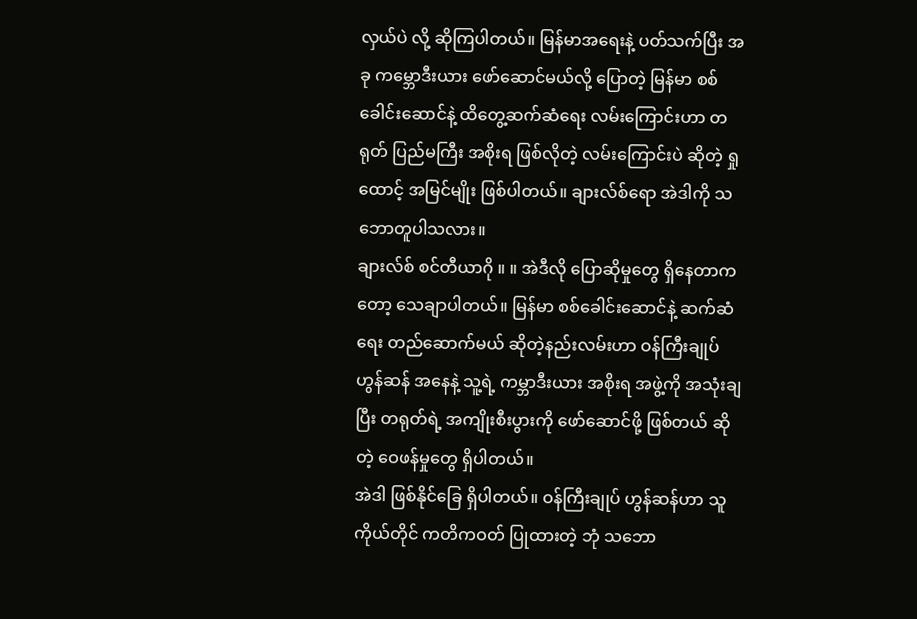လှယ်ပဲ လို့ ဆိုကြပါတယ်။ မြန်မာအရေးနဲ့ ပတ်သက်ပြီး အခု ကမ္ဘောဒီးယား ဖော်ဆောင်မယ်လို့ ပြောတဲ့ မြန်မာ စစ်ခေါင်းဆောင်နဲ့ ထိတွေ့ဆက်ဆံရေး လမ်းကြောင်းဟာ တရုတ် ပြည်မကြီး အစိုးရ ဖြစ်လိုတဲ့ လမ်းကြောင်းပဲ ဆိုတဲ့ ရှုထောင့် အမြင်မျိုး ဖြစ်ပါတယ်။ ချားလ်စ်ရော အဲဒါကို သဘောတူပါသလား။
ချားလ်စ် စင်တီယာဂို ။ ။ အဲဒီလို ပြောဆိုမှုတွေ ရှိနေတာကတော့ သေချာပါတယ်။ မြန်မာ စစ်ခေါင်းဆောင်နဲ့ ဆက်ဆံရေး တည်ဆောက်မယ် ဆိုတဲ့နည်းလမ်းဟာ ဝန်ကြီးချုပ် ဟွန်ဆန် အနေနဲ့ သူ့ရဲ့ ကမ္ဘာဒီးယား အစိုးရ အဖွဲ့ကို အသုံးချပြီး တရုတ်ရဲ့ အကျိုးစီးပွားကို ဖော်ဆောင်ဖို့ ဖြစ်တယ် ဆိုတဲ့ ဝေဖန်မှုတွေ ရှိပါတယ်။
အဲဒါ ဖြစ်နိုင်ခြေ ရှိပါတယ်။ ဝန်ကြီးချုပ် ဟွန်ဆန်ဟာ သူကိုယ်တိုင် ကတိကဝတ် ပြုထားတဲ့ ဘုံ သဘော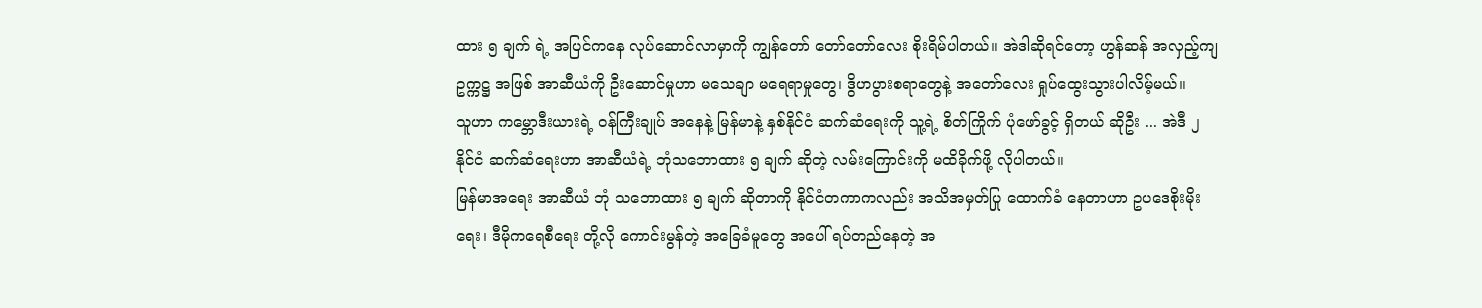ထား ၅ ချက် ရဲ့ အပြင်ကနေ လုပ်ဆောင်လာမှာကို ကျွန်တော် တော်တော်လေး စိုးရိမ်ပါတယ်။ အဲဒါဆိုရင်တော့ ဟွန်ဆန် အလှည့်ကျ ဥက္ကဋ္ဌ အဖြစ် အာဆီယံကို ဦးဆောင်မှုဟာ မသေချာ မရေရာမှုတွေ၊ ဒွိဟပွားစရာတွေနဲ့ အတော်လေး ရှုပ်ထွေးသွားပါလိမ့်မယ်။
သူဟာ ကမ္ဘောဒီးယားရဲ့ ဝန်ကြီးချုပ် အနေနဲ့ မြန်မာနဲ့ နှစ်နိုင်ငံ ဆက်ဆံရေးကို သူ့ရဲ့ စိတ်ကြိုက် ပုံဖော်ခွင့် ရှိတယ် ဆိုဦး ... အဲဒီ ၂ နိုင်ငံ ဆက်ဆံရေးဟာ အာဆီယံရဲ့ ဘုံသဘောထား ၅ ချက် ဆိုတဲ့ လမ်းကြောင်းကို မထိခိုက်ဖို့ လိုပါတယ်။
မြန်မာအရေး အာဆီယံ ဘုံ သဘောထား ၅ ချက် ဆိုတာကို နိုင်ငံတကာကလည်း အသိအမှတ်ပြု ထောက်ခံ နေတာဟာ ဥပဒေစိုးမိုးရေး၊ ဒီမိုကရေစီရေး တို့လို ကောင်းမွန်တဲ့ အခြေခံမူတွေ အပေါ် ရပ်တည်နေတဲ့ အ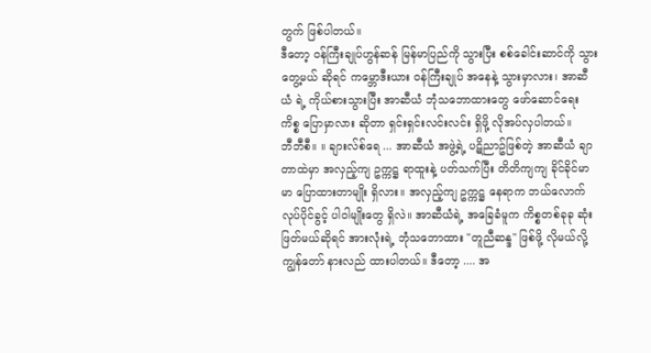တွက် ဖြစ်ပါတယ်။
ဒီတော့ ဝန်ကြီးချုပ်ဟွန်ဆန် မြန်မာပြည်ကို သွားပြီး စစ်ခေါင်းဆာင်ကို သွားတွေ့မယ် ဆိုရင် ကမ္ဘောဒီးယား ဝန်ကြီးချုပ် အနေနဲ့ သွားမှာလား၊ အာဆီယံ ရဲ့ ကိုယ်စားသွားပြီး အာဆီယံ ဘုံသဘောထားတွေ ဖော်ဆောင်ရေး ကိစ္စ ပြောမှာလား ဆိုတာ ရှင်းရှင်းလင်းလင်း ရှိဖို့ လိုအပ်လှပါတယ်။
ဘီဘီစီ။ ။ ချားလ်စ်ရေ ... အာဆီယံ အဖွဲ့ရဲ့ ပဋိညာဥ်ဖြစ်တဲ့ အာဆီယံ ချာတာထဲမှာ အလှည့်ကျ ဥက္ကဋ္ဌ ရာထူးနဲ့ ပတ်သက်ပြီး တိတိကျကျ ခိုင်ခိုင်မာမာ ပြောထားတာမျိုး ရှိလား။ အလှည့်ကျ ဥက္ကဋ္ဌ နေရာက ဘယ်လောက် လုပ်ပိုင်ခွင့် ပါဝါမျိုးတွေ ရှိလဲ။ အာဆီယံရဲ့ အခြေခံမူက ကိစ္စတစ်ခုခု ဆုံးဖြတ်မယ်ဆိုရင် အားလုံးရဲ့ ဘုံသဘောထား "တူညီဆန္ဒ" ဖြစ်ဖို့ လိုမယ်လို့ ကျွန်တော် နားလည် ထားပါတယ်။ ဒီတော့ .... အ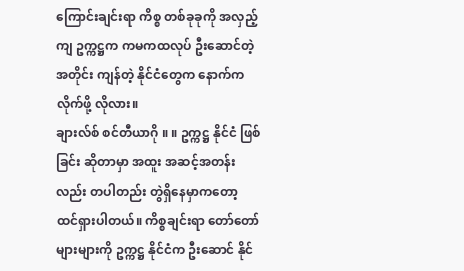ကြောင်းချင်းရာ ကိစ္စ တစ်ခုခုကို အလှည့်ကျ ဥက္ကဋ္ဌက ကမကထလုပ် ဦးဆောင်တဲ့ အတိုင်း ကျန်တဲ့ နိုင်ငံတွေက နောက်က လိုက်ဖို့ လိုလား။
ချားလ်စ် စင်တီယာဂို ။ ။ ဥက္ကဋ္ဌ နိုင်ငံ ဖြစ်ခြင်း ဆိုတာမှာ အထူး အဆင့်အတန်းလည်း တပါတည်း တွဲရှိနေမှာကတော့ ထင်ရှားပါတယ်။ ကိစ္စချင်းရာ တော်တော်များများကို ဥက္ကဋ္ဌ နိုင်ငံက ဦးဆောင် နိုင်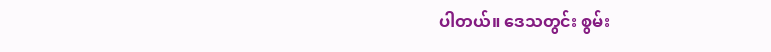ပါတယ်။ ဒေသတွင်း စွမ်း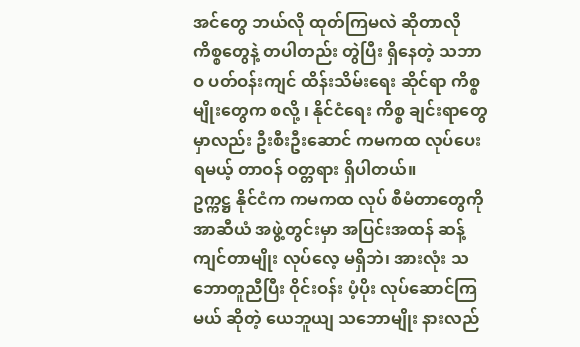အင်တွေ ဘယ်လို ထုတ်ကြမလဲ ဆိုတာလို ကိစ္စတွေနဲ့ တပါတည်း တွဲပြီး ရှိနေတဲ့ သဘာဝ ပတ်ဝန်းကျင် ထိန်းသိမ်းရေး ဆိုင်ရာ ကိစ္စမျိုးတွေက စလို့ ၊ နိုင်ငံရေး ကိစ္စ ချင်းရာတွေမှာလည်း ဦးစီးဦးဆောင် ကမကထ လုပ်ပေးရမယ့် တာဝန် ဝတ္တရား ရှိပါတယ်။
ဥက္ကဋ္ဌ နိုင်ငံက ကမကထ လုပ် စီမံတာတွေကို အာဆီယံ အဖွဲ့တွင်းမှာ အပြင်းအထန် ဆန့်ကျင်တာမျိုး လုပ်လေ့ မရှိဘဲ၊ အားလုံး သဘောတူညီပြီး ဝိုင်းဝန်း ပံ့ပိုး လုပ်ဆောင်ကြမယ် ဆိုတဲ့ ယေဘူယျ သဘောမျိုး နားလည်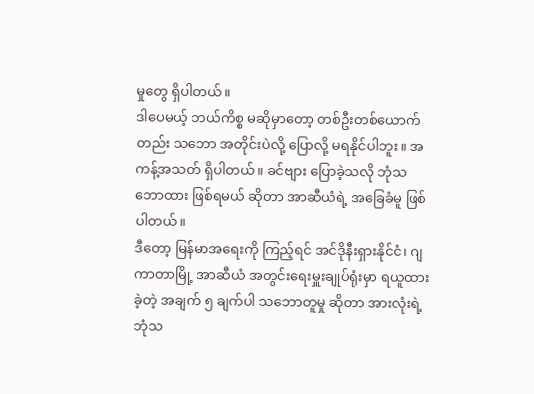မှုတွေ ရှိပါတယ်။
ဒါပေမယ့် ဘယ်ကိစ္စ မဆိုမှာတော့ တစ်ဦးတစ်ယောက်တည်း သဘော အတိုင်းပဲလို့ ပြောလို့ မရနိုင်ပါဘူး။ အကန့်အသတ် ရှိပါတယ်။ ခင်ဗျား ပြောခဲ့သလို ဘုံသဘောထား ဖြစ်ရမယ် ဆိုတာ အာဆီယံရဲ့ အခြေခံမူ ဖြစ်ပါတယ်။
ဒီတော့ မြန်မာအရေးကို ကြည့်ရင် အင်ဒိုနီးရှားနိုင်ငံ၊ ဂျကာတာမြို့ အာဆီယံ အတွင်းရေးမှူးချုပ်ရုံးမှာ ရယူထားခဲ့တဲ့ အချက် ၅ ချက်ပါ သဘောတူမှု ဆိုတာ အားလုံးရဲ့ ဘုံသ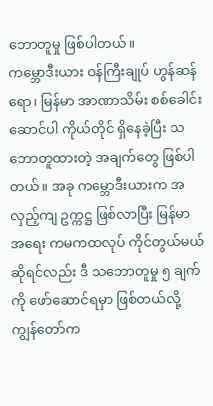ဘောတူမှု ဖြစ်ပါတယ်။
ကမ္ဘောဒီးယား ဝန်ကြီးချုပ် ဟွန်ဆန်ရော၊ မြန်မာ အာဏာသိမ်း စစ်ခေါင်းဆောင်ပါ ကိုယ်တိုင် ရှိနေခဲ့ပြီး သဘောတူထားတဲ့ အချက်တွေ ဖြစ်ပါတယ်။ အခု ကမ္ဘောဒီးယားက အလှည့်ကျ ဥက္ကဋ္ဌ ဖြစ်လာပြီး မြန်မာ အရေး ကမကထလုပ် ကိုင်တွယ်မယ် ဆိုရင်လည်း ဒီ သဘောတူမှု ၅ ချက်ကို ဖော်ဆောင်ရမှာ ဖြစ်တယ်လို့ ကျွန်တော်က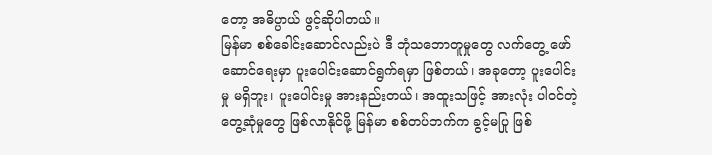တော့ အဓိပ္ပာယ် ဖွင့်ဆိုပါတယ်။
မြန်မာ စစ်ခေါင်းဆောင်လည်းပဲ ဒီ ဘုံသဘောတူမှုတွေ လက်တွေ့ ဖော်ဆောင်ရေးမှာ ပူးပေါင်းဆောင်ရွက်ရမှာ ဖြစ်တယ်၊ အခုတော့ ပူးပေါင်းမှု မရှိဘူး၊ ပူးပေါင်းမှု အားနည်းတယ်၊ အထူးသဖြင့် အားလုံး ပါဝင်တဲ့ တွေ့ဆုံမှုတွေ ဖြစ်လာနိုင်ဖို့ မြန်မာ စစ်တပ်ဘက်က ခွင့်မပြု ဖြစ်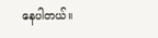နေပါတယ်။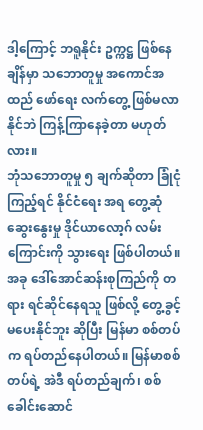ဒါ့ကြောင့် ဘရူနိုင်း ဥက္ကဋ္ဌ ဖြစ်နေချိန်မှာ သဘောတူမှု အကောင်အထည် ဖော်ရေး လက်တွေ့ ဖြစ်မလာနိုင်ဘဲ ကြန့်ကြာနေခဲ့တာ မဟုတ်လား။
ဘုံသဘောတူမှု ၅ ချက်ဆိုတာ ခြုံငုံကြည့်ရင် နိုင်ငံရေး အရ တွေ့ဆုံ ဆွေးနွေးမှု ဒိုင်ယာလော့ဂ် လမ်းကြောင်းကို သွားရေး ဖြစ်ပါတယ်။ အခု ဒေါ်အောင်ဆန်းစုကြည်ကို တရား ရင်ဆိုင်နေရသူ ဖြစ်လို့ တွေ့ခွင့် မပေးနိုင်ဘူး ဆိုပြီး မြန်မာ စစ်တပ်က ရပ်တည်နေပါတယ်။ မြန်မာစစ်တပ်ရဲ့ အဲဒီ ရပ်တည်ချက်၊ စစ်ခေါင်းဆောင်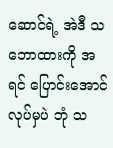ဆောင်ရဲ့ အဲဒီ သဘောထားကို အရင် ပြောင်းအောင် လုပ်မှပဲ ဘုံ သ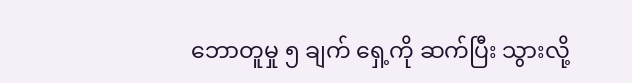ဘောတူမှု ၅ ချက် ရှေ့ကို ဆက်ပြီး သွားလို့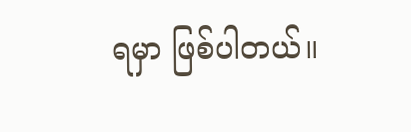ရမှာ ဖြစ်ပါတယ်။